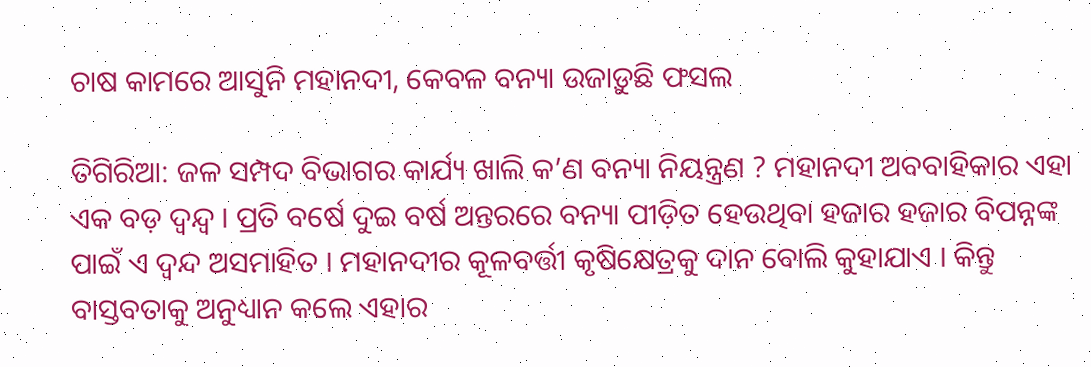ଚାଷ କାମରେ ଆସୁନି ମହାନଦୀ, କେବଳ ବନ୍ୟା ଉଜାଡ଼ୁଛି ଫସଲ

ତିଗିରିଆ: ଜଳ ସମ୍ପଦ ବିଭାଗର କାର୍ଯ୍ୟ ଖାଲି କ’ଣ ବନ୍ୟା ନିୟନ୍ତ୍ରଣ ? ମହାନଦୀ ଅବବାହିକାର ଏହା ଏକ ବଡ଼ ଦ୍ୱନ୍ଦ୍ବ । ପ୍ରତି ବର୍ଷେ ଦୁଇ ବର୍ଷ ଅନ୍ତରରେ ବନ୍ୟା ପୀଡ଼ିତ ହେଉଥିବା ହଜାର ହଜାର ବିପନ୍ନଙ୍କ ପାଇଁ ଏ ଦ୍ୱନ୍ଦ ଅସମାହିତ । ମହାନଦୀର କୂଳବର୍ତ୍ତୀ କୃଷିକ୍ଷେତ୍ରକୁ ଦାନ ବୋଲି କୁହାଯାଏ । କିନ୍ତୁ ବାସ୍ତବତାକୁ ଅନୁଧ୍ୟାନ କଲେ ଏହାର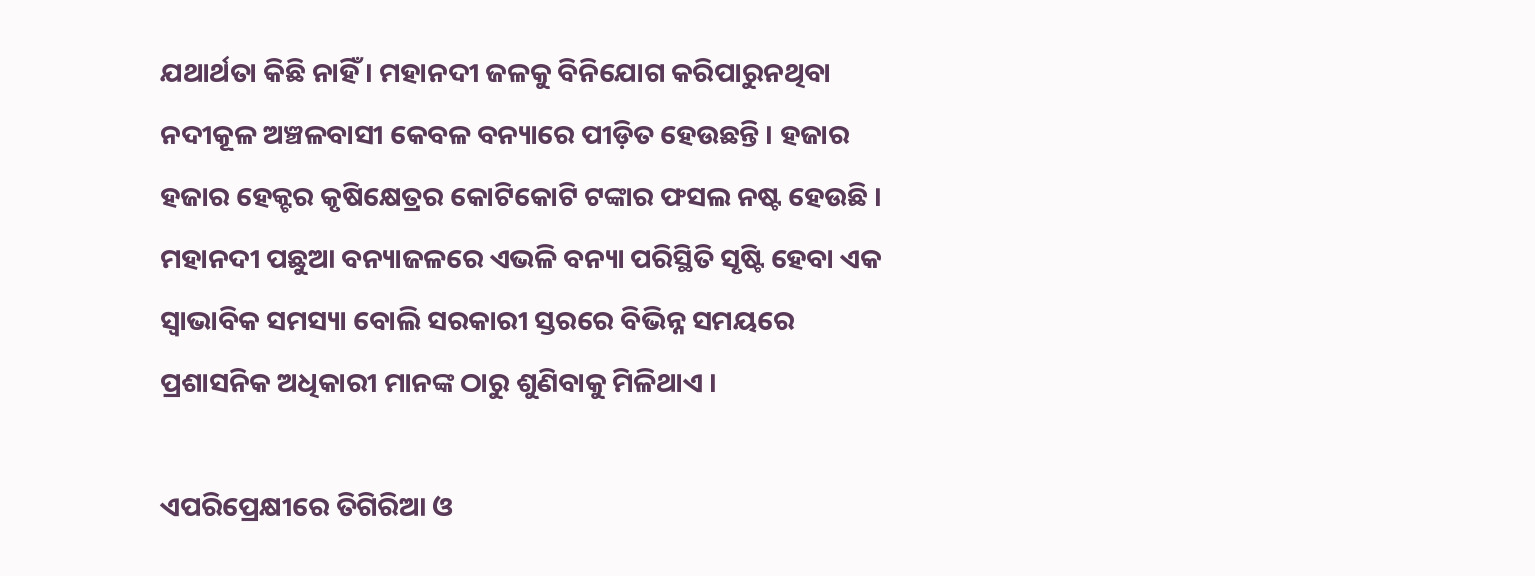ଯଥାର୍ଥତା କିଛି ନାହିଁ । ମହାନଦୀ ଜଳକୁ ବିନିଯୋଗ କରିପାରୁନଥିବା ନଦୀକୂଳ ଅଞ୍ଚଳବାସୀ କେବଳ ବନ୍ୟାରେ ପୀଡ଼ିତ ହେଉଛନ୍ତି । ହଜାର ହଜାର ହେକ୍ଟର କୃଷିକ୍ଷେତ୍ରର କୋଟିକୋଟି ଟଙ୍କାର ଫସଲ ନଷ୍ଟ ହେଉଛି । ମହାନଦୀ ପଛୁଆ ବନ୍ୟାଜଳରେ ଏଭଳି ବନ୍ୟା ପରିସ୍ଥିତି ସୃଷ୍ଟି ହେବା ଏକ ସ୍ୱାଭାବିକ ସମସ୍ୟା ବୋଲି ସରକାରୀ ସ୍ତରରେ ବିଭିନ୍ନ ସମୟରେ ପ୍ରଶାସନିକ ଅଧିକାରୀ ମାନଙ୍କ ଠାରୁ ଶୁଣିବାକୁ ମିଳିଥାଏ ।

ଏପରିପ୍ରେକ୍ଷୀରେ ତିଗିରିଆ ଓ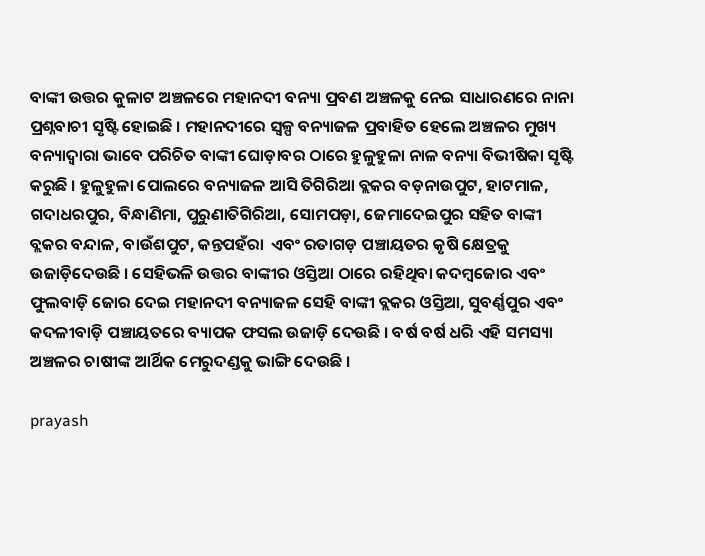ବାଙ୍କୀ ଉତ୍ତର କୁଳାଟ ଅଞ୍ଚଳରେ ମହାନଦୀ ବନ୍ୟା ପ୍ରବଣ ଅଞ୍ଚଳକୁ ନେଇ ସାଧାରଣରେ ନାନା ପ୍ରଶ୍ନବାଚୀ ସୃଷ୍ଟି ହୋଇଛି । ମହାନଦୀରେ ସ୍ୱଳ୍ପ ବନ୍ୟାଜଳ ପ୍ରବାହିତ ହେଲେ ଅଞ୍ଚଳର ମୁଖ୍ୟ ବନ୍ୟାଦ୍ୱାରା ଭାବେ ପରିଚିତ ବାଙ୍କୀ ଘୋଡ଼ାବର ଠାରେ ହୁଳୁହୁଳା ନାଳ ବନ୍ୟା ବିଭୀଷିକା ସୃଷ୍ଟି କରୁଛି । ହୁଳୁହୁଳା ପୋଲରେ ବନ୍ୟାଜଳ ଆସି ତିଗିରିଆ ବ୍ଲକର ବଡ଼ନାଉପୁଟ, ହାଟମାଳ, ଗଦାଧରପୁର, ବିନ୍ଧାଣିମା, ପୁରୁଣାତିଗିରିଆ, ସୋମପଡ଼ା, ଜେମାଦେଇପୁର ସହିତ ବାଙ୍କୀ ବ୍ଲକର ବନ୍ଦାଳ, ବାଉଁଶପୁଟ, କନ୍ତପହଁରା  ଏବଂ ରତାଗଡ଼ ପଞ୍ଚାୟତର କୃଷି କ୍ଷେତ୍ରକୁ ଉଜାଡ଼ିଦେଉଛି । ସେହିଭଳି ଉତ୍ତର ବାଙ୍କୀର ଓସ୍ତିଆ ଠାରେ ରହିଥିବା କଦମ୍ବଜୋର ଏବଂ ଫୁଲବାଡ଼ି ଜୋର ଦେଇ ମହାନଦୀ ବନ୍ୟାଜଳ ସେହି ବାଙ୍କୀ ବ୍ଲକର ଓସ୍ତିଆ, ସୁବର୍ଣ୍ଣପୁର ଏବଂ କଦଳୀବାଡ଼ି ପଞ୍ଚାୟତରେ ବ୍ୟାପକ ଫସଲ ଉଜାଡ଼ି ଦେଉଛି । ବର୍ଷ ବର୍ଷ ଧରି ଏହି ସମସ୍ୟା ଅଞ୍ଚଳର ଚାଷୀଙ୍କ ଆର୍ଥିକ ମେରୁଦଣ୍ଡକୁ ଭାଙ୍ଗି ଦେଉଛି ।

prayash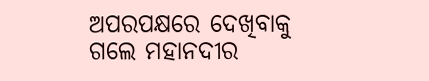ଅପରପକ୍ଷରେ ଦେଖିବାକୁ ଗଲେ ମହାନଦୀର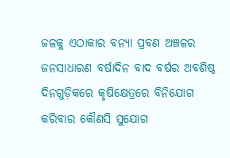ଜଳକୁ ଏଠାକାର ବନ୍ୟା ପ୍ରବଣ ଅଞ୍ଚଳର ଜନସାଧାରଣ ବର୍ଷାଦିନ ବାଦ ବର୍ଷର ଅବଶିଷ୍ଠ ଦିନଗୁଡ଼ିକରେ କୃଷିକ୍ଷେତ୍ରରେ ବିନିଯୋଗ କରିବାର କୌଣସି ସୁଯୋଗ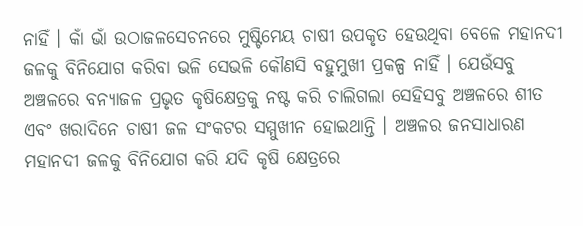ନାହିଁ । କାଁ ଭାଁ ଉଠାଜଳସେଚନରେ ମୁଷ୍ଟିମେୟ ଚାଷୀ ଉପକୃତ ହେଉଥିବା ବେଳେ ମହାନଦୀ ଜଳକୁ ବିନିଯୋଗ କରିବା ଭଳି ସେଭଳି କୌଣସି ବହୁମୁଖୀ ପ୍ରକଳ୍ପ ନାହିଁ । ଯେଉଁସବୁ ଅଞ୍ଚଳରେ ବନ୍ୟାଜଳ ପ୍ରଭୃତ କୃଷିକ୍ଷେତ୍ରକୁ ନଷ୍ଟ କରି ଚାଲିଗଲା ସେହିସବୁ ଅଞ୍ଚଳରେ ଶୀତ ଏବଂ ଖରାଦିନେ ଚାଷୀ ଜଳ ସଂକଟର ସମ୍ମୁଖୀନ ହୋଇଥାନ୍ତି । ଅଞ୍ଚଳର ଜନସାଧାରଣ ମହାନଦୀ ଜଳକୁ ବିନିଯୋଗ କରି ଯଦି କୃଷି କ୍ଷେତ୍ରରେ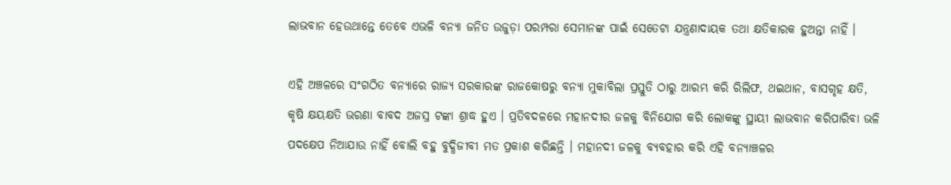ଲାଭବାନ ହେଉଥାନ୍ତେ ତେବେ ଏଭଳି ବନ୍ୟା ଜନିତ ଉଜୁଡ଼ା ପରମ୍ପରା ସେମାନଙ୍କ ପାଇଁ ସେତେଟା ଯନ୍ତ୍ରଣାଦାୟକ ତଥା କ୍ଷତିକାରକ ହୁଅନ୍ତା ନାହିଁ ।

ଏହି ଅଞ୍ଚଳରେ ସଂଗଠିତ ବନ୍ୟାରେ ରାଜ୍ୟ ସରକାରଙ୍କ ରାଜକୋଷରୁ ବନ୍ୟା ମୁକାବିଲା ପ୍ରସ୍ତୁତି ଠାରୁ ଆରମ୍ଭ କରି ରିଲିଫ, ଥଇଥାନ, ବାସଗୃହ କ୍ଷତି, କୃଷି କ୍ଷୟକ୍ଷତି ଭରଣା ବାବଦ ଅଜସ୍ର ଟଙ୍କା ଶ୍ରାଦ୍ଧ ହୁଏ । ପ୍ରତିବଦଳରେ ମହାନଦୀର ଜଳକୁ ବିନିଯୋଗ କରି ଲୋକଙ୍କୁ ସ୍ଥାୟୀ ଲାଭବାନ କରିପାରିବା ଭଳି ପଦକ୍ଷେପ ନିଆଯାଉ ନାହିଁ ବୋଲି ବହୁ ବୁଦ୍ଧିଜୀବୀ ମତ ପ୍ରକାଶ କରିଛନ୍ତି । ମହାନଦୀ ଜଳକୁ ବ୍ୟବହାର କରି ଏହି ବନ୍ୟାଞ୍ଚଳର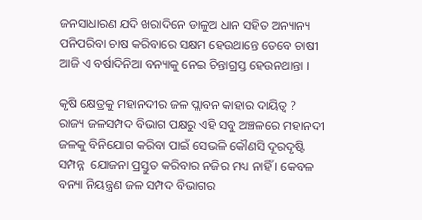ଜନସାଧାରଣ ଯଦି ଖରାଦିନେ ଡାଳୁଅ ଧାନ ସହିତ ଅନ୍ୟାନ୍ୟ ପନିପରିବା ଚାଷ କରିବାରେ ସକ୍ଷମ ହେଉଥାନ୍ତେ ତେବେ ଚାଷୀ ଆଜି ଏ ବର୍ଷାଦିନିଆ ବନ୍ୟାକୁ ନେଇ ଚିନ୍ତାଗ୍ରସ୍ତ ହେଉନଥାନ୍ତା ।

କୃଷି କ୍ଷେତ୍ରକୁ ମହାନଦୀର ଜଳ ପ୍ଲାବନ କାହାର ଦାୟିତ୍ୱ ?  ରାଜ୍ୟ ଜଳସମ୍ପଦ ବିଭାଗ ପକ୍ଷରୁ ଏହି ସବୁ ଅଞ୍ଚଳରେ ମହାନଦୀ ଜଳକୁ ବିନିଯୋଗ କରିବା ପାଇଁ ସେଭଳି କୌଣସି ଦୂରଦୃଷ୍ଟି ସମ୍ପନ୍ନ  ଯୋଜନା ପ୍ରସ୍ତୁତ କରିବାର ନଜିର ମଧ୍ୟ ନାହିଁ । କେବଳ ବନ୍ୟା ନିୟନ୍ତ୍ରଣ ଜଳ ସମ୍ପଦ ବିଭାଗର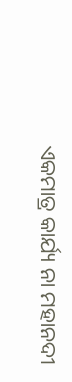ଏକମାତ୍ର କାର୍ଯ୍ୟ ନା ମହାନଦୀ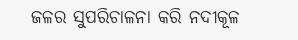ଜଳର ସୁପରିଚାଳନା କରି ନଦୀକୂଳ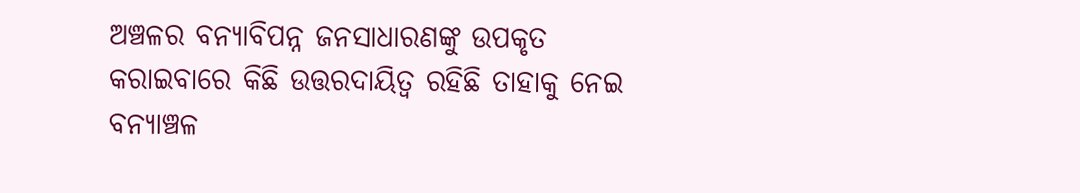ଅଞ୍ଚଳର ବନ୍ୟାବିପନ୍ନ ଜନସାଧାରଣଙ୍କୁ ଉପକୃତ କରାଇବାରେ କିଛି ଉତ୍ତରଦାୟିତ୍ୱ ରହିଛି ତାହାକୁ ନେଇ ବନ୍ୟାଞ୍ଚଳ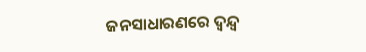ଜନସାଧାରଣରେ ଦ୍ୱନ୍ଦ୍ବ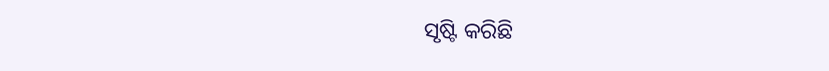ସୃଷ୍ଟି କରିଛି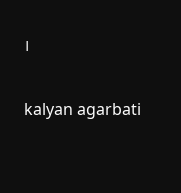।

kalyan agarbati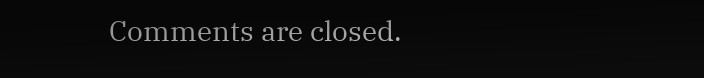Comments are closed.